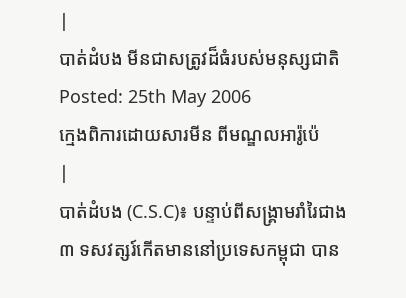|
បាត់ដំបង មីនជាសត្រូវដ៏ធំរបស់មនុស្សជាតិ
Posted: 25th May 2006
ក្មេងពិការដោយសារមីន ពីមណ្ឌលអារ៉ូប៉េ
|
បាត់ដំបង (C.S.C)៖ បន្ទាប់ពីសង្គ្រាមរាំរៃជាង ៣ ទសវត្សរ៍កើតមាននៅប្រទេសកម្ពុជា បាន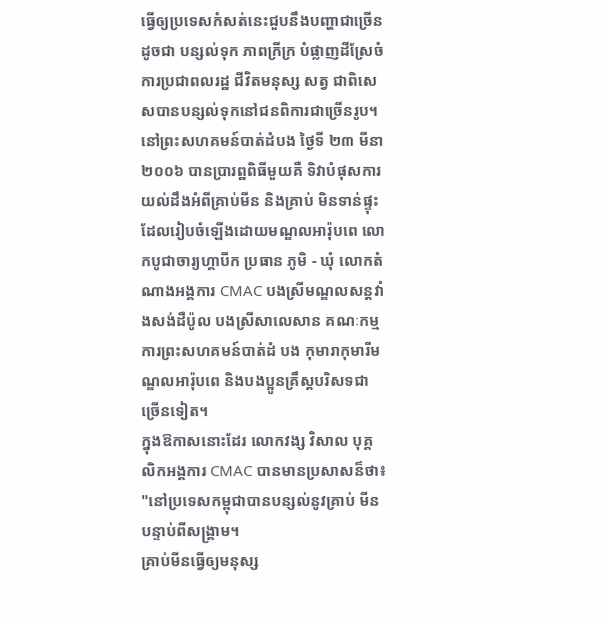ធ្វើឲ្យប្រទេសកំសត់នេះជួបនឹងបញ្ហាជាច្រើន ដូចជា បន្សល់ទុក ភាពក្រីក្រ បំផ្លាញដីស្រែចំការប្រជាពលរដ្ឋ ជីវិតមនុស្ស សត្វ ជាពិសេសបានបន្សល់ទុកនៅជនពិការជាច្រើនរូប។
នៅព្រះសហគមន៍បាត់ដំបង ថ្ងៃទី ២៣ មីនា ២០០៦ បានប្រារព្ឋពិធីមួយគឺ ទិវាបំផុសការយល់ដឹងអំពីគ្រាប់មីន និងគ្រាប់ មិនទាន់ផ្ទុះ ដែលរៀបចំឡើងដោយមណ្ឌលអារ៉ុបពេ លោកបូជាចារ្យហ្គាបីក ប្រធាន ភូមិ - ឃុំ លោកតំណាងអង្គការ CMAC បងស្រីមណ្ឌលសន្តវាំងសង់ដឺប៉ូល បងស្រីសាលេសាន គណៈកម្មការព្រះសហគមន៍បាត់ដំ បង កុមារាកុមារីមណ្ឌលអារ៉ុបពេ និងបងប្អូនគ្រឹស្តបរិសទជាច្រើនទៀត។
ក្នុងឱកាសនោះដែរ លោកវង្ស វិសាល បុគ្គលិកអង្គការ CMAC បានមានប្រសាសន៏ថា៖ "នៅប្រទេសកម្ពុជាបានបន្សល់នូវគ្រាប់ មីនបន្ទាប់ពីសង្គ្រាម។
គ្រាប់មីនធ្វើឲ្យមនុស្ស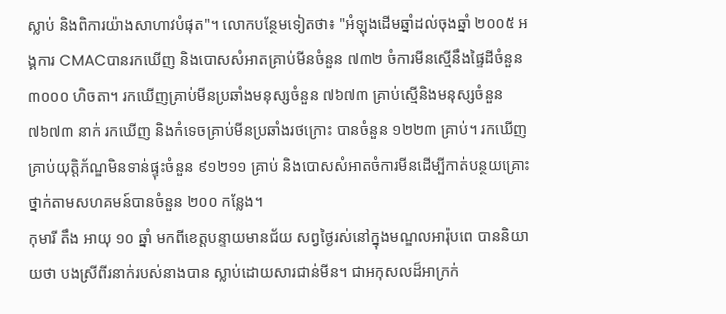ស្លាប់ និងពិការយ៉ាងសាហាវបំផុត"។ លោកបន្ថែមទៀតថា៖ "អំឡុងដើមឆ្នាំដល់ចុងឆ្នាំ ២០០៥ អង្គការ CMACបានរកឃើញ និងបោសសំអាតគ្រាប់មីនចំនួន ៧៣២ ចំការមីនស្មើនឹងផ្ទៃដីចំនួន ៣០០០ ហិចតា។ រកឃើញគ្រាប់មីនប្រឆាំងមនុស្សចំនួន ៧៦៧៣ គ្រាប់ស្មើនិងមនុស្សចំនួន ៧៦៧៣ នាក់ រកឃើញ និងកំទេចគ្រាប់មីនប្រឆាំងរថក្រោះ បានចំនួន ១២២៣ គ្រាប់។ រកឃើញគ្រាប់យុត្តិភ័ណ្ឌមិនទាន់ផ្ទុះចំនួន ៩១២១១ គ្រាប់ និងបោសសំអាតចំការមីនដើម្បីកាត់បន្ថយគ្រោះថ្នាក់តាមសហគមន៍បានចំនួន ២០០ កន្លែង។
កុមារី តឹង អាយុ ១០ ឆ្នាំ មកពីខេត្តបន្ទាយមានជ័យ សព្វថ្ងៃរស់នៅក្នុងមណ្ឌលអារ៉ុបពេ បាននិយាយថា បងស្រីពីរនាក់របស់នាងបាន ស្លាប់ដោយសារជាន់មីន។ ជាអកុសលដ៏អាក្រក់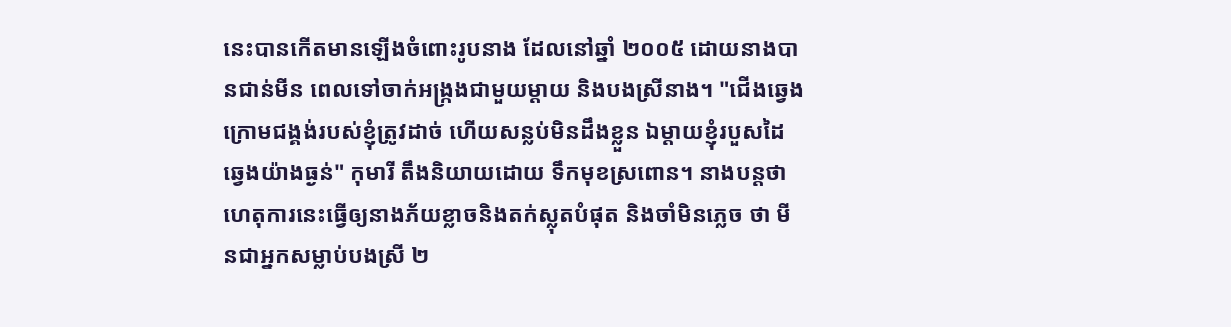នេះបានកើតមានឡើងចំពោះរូបនាង ដែលនៅឆ្នាំ ២០០៥ ដោយនាងបានជាន់មីន ពេលទៅចាក់អង្ក្រងជាមួយម្តាយ និងបងស្រីនាង។ "ជើងឆ្វេងក្រោមជង្គង់របស់ខ្ញុំត្រូវដាច់ ហើយសន្លប់មិនដឹងខ្លួន ឯម្តាយខ្ញុំរបួសដៃ ឆ្វេងយ៉ាងធ្ងន់" កុមារី តឹងនិយាយដោយ ទឹកមុខស្រពោន។ នាងបន្តថា ហេតុការនេះធ្វើឲ្យនាងភ័យខ្លាចនិងតក់ស្លុតបំផុត និងចាំមិនភ្លេច ថា មីនជាអ្នកសម្លាប់បងស្រី ២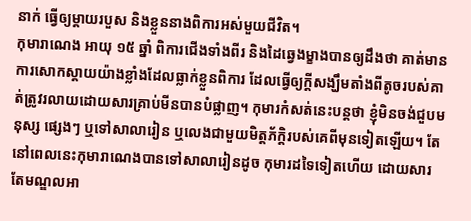នាក់ ធ្វើឲ្យម្តាយរបួស និងខ្លួននាងពិការអស់មួយជីវិត។
កុមារាណេង អាយុ ១៥ ឆ្នាំ ពិការជើងទាំងពីរ និងដៃឆ្វេងម្ខាងបានឲ្យដឹងថា គាត់មានការសោកស្តាយយ៉ាងខ្លាំងដែលធ្លាក់ខ្លួនពិការ ដែលធ្វើឲ្យក្តីសង្ឃឹមតាំងពីតូចរបស់គាត់ត្រូវរលាយដោយសារគ្រាប់មីនបានបំផ្លាញ។ កុមារកំសត់នេះបន្តថា ខ្ញុំមិនចង់ជួបមនុស្ស ផ្សេងៗ ឬទៅសាលារៀន ឬលេងជាមួយមិត្តភ័ក្តិរបស់គេពីមុនទៀតឡើយ។ តែនៅពេលនេះកុមារាណេងបានទៅសាលារៀនដូច កុមារដទៃទៀតហើយ ដោយសារតែមណ្ឌលអា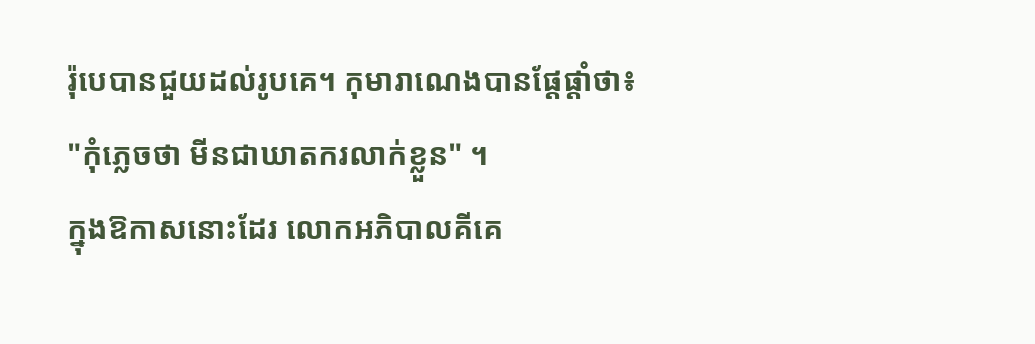រ៉ុបេបានជួយដល់រូបគេ។ កុមារាណេងបានផ្តែផ្តាំថា៖ "កុំភ្លេចថា មីនជាឃាតករលាក់ខ្លួន" ។
ក្នុងឱកាសនោះដែរ លោកអភិបាលគីគេ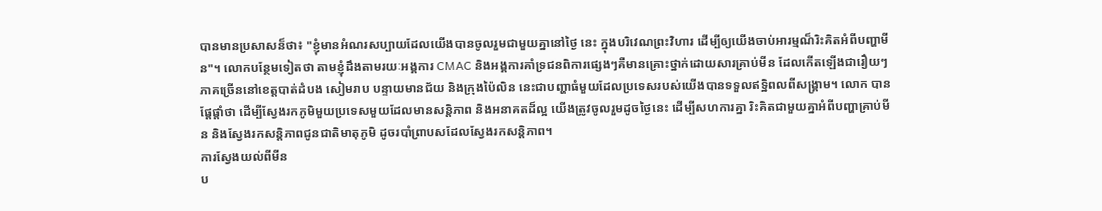បានមានប្រសាសន៏ថា៖ "ខ្ញុំមានអំណរសប្បាយដែលយើងបានចូលរួមជាមួយគ្នានៅថ្ងៃ នេះ ក្នុងបរិវេណព្រះវិហារ ដើម្បីឲ្យយើងចាប់អារម្មណ៏រិះគិតអំពីបញ្ហាមីន"។ លោកបន្ថែមទៀតថា តាមខ្ញុំដឹងតាមរយៈអង្គការ CMAC និងអង្គការគាំទ្រជនពិការផ្សេងៗគឺមានគ្រោះថ្នាក់ដោយសារគ្រាប់មីន ដែលកើតឡើងជារឿយៗភាគច្រើននៅខេត្តបាត់ដំបង សៀមរាប បន្ទាយមានជ័យ និងក្រុងប៉ៃលិន នេះជាបញ្ហាធំមួយដែលប្រទេសរបស់យើងបានទទួលឥទ្ឋិពលពីសង្គ្រាម។ លោក បានផ្តែផ្តាំថា ដើម្បីស្វែងរកភូមិមួយប្រទេសមួយដែលមានសន្តិភាព និងអនាគតដ៏ល្អ យើងត្រូវចូលរួមដូចថ្ងៃនេះ ដើម្បីសហការគ្នា រិះគិតជាមួយគ្នាអំពីបញ្ហាគ្រាប់មីន និងស្វែងរកសន្តិភាពជូនជាតិមាតុភូមិ ដូចរបាំព្រាបសដែលស្វែងរកសន្តិភាព។
ការស្វែងយល់ពីមីន
ប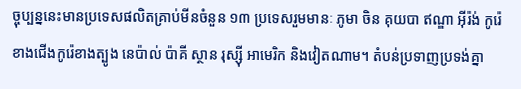ច្ចុប្បន្ននេះមានប្រទេសផលិតគ្រាប់មីនចំនួន ១៣ ប្រទេសរួមមានៈ ភូមា ចិន គុយបា ឥណ្ឌា អ៊ីរ៉ង់ កូរ៉េខាងជើងកូរ៉េខាងត្បូង នេប៉ាល់ ប៉ាគី ស្ថាន រុស្ស៊ី អាមេរិក និងវៀតណាម។ តំបន់ប្រទាញប្រទង់គ្នា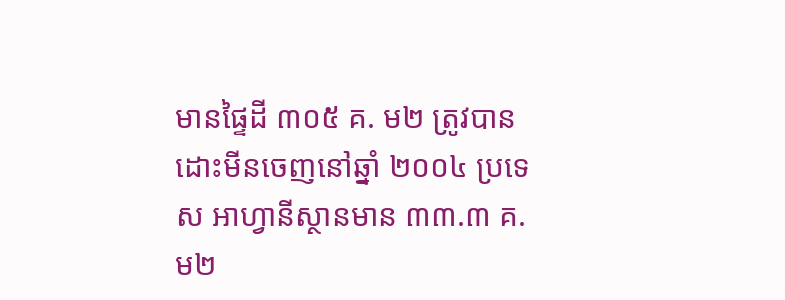មានផ្ទៃដី ៣០៥ គ. ម២ ត្រូវបានដោះមីនចេញនៅឆ្នាំ ២០០៤ ប្រទេស អាហ្វានីស្ថានមាន ៣៣.៣ គ.ម២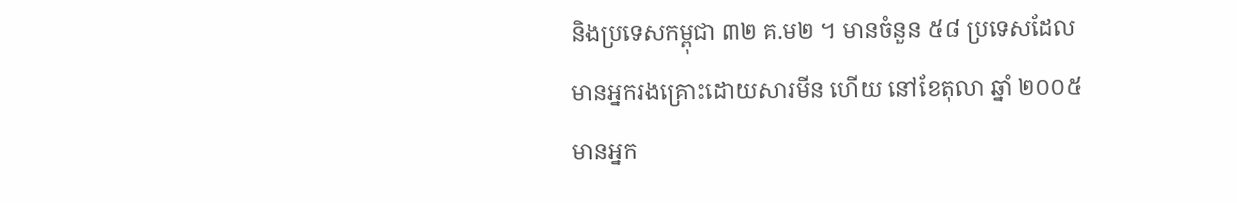និងប្រទេសកម្ពុជា ៣២ គ.ម២ ។ មានចំនួន ៥៨ ប្រទេសដែលមានអ្នករងគ្រោះដោយសារមីន ហើយ នៅខែតុលា ឆ្នាំ ២០០៥ មានអ្នក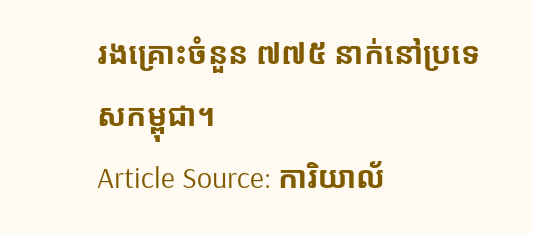រងគ្រោះចំនួន ៧៧៥ នាក់នៅប្រទេសកម្ពុជា។
Article Source: ការិយាល័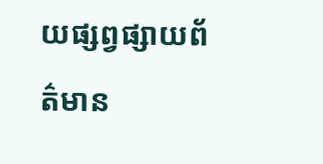យផ្សព្វផ្សាយព័ត៌មាន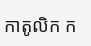កាតូលិក ក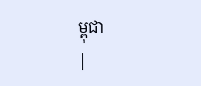ម្ពុជា
|